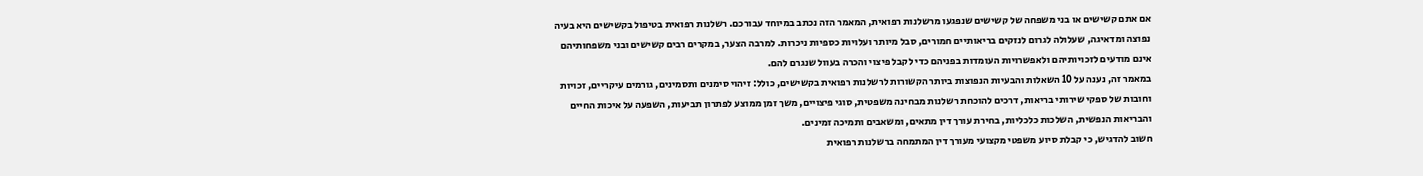אם אתם קשישים או בני משפחה של קשישים שנפגעו מרשלנות רפואית, המאמר הזה נכתב במיוחד עבורכם. רשלנות רפואית בטיפול בקשישים היא בעיה נפוצה ומדאיגה, שעלולה לגרום לנזקים בריאותיים חמורים, סבל מיותר ועלויות כספיות ניכרות. למרבה הצער, במקרים רבים קשישים ובני משפחותיהם אינם מודעים לזכויותיהם ולאפשרויות העומדות בפניהם כדי לקבל פיצוי והכרה בעוול שנגרם להם.
במאמר זה, נענה על 10 השאלות והבעיות הנפוצות ביותר הקשורות לרשלנות רפואית בקשישים, כולל: זיהוי סימנים ותסמינים, גורמים עיקריים, זכויות וחובות של ספקי שירותי בריאות, דרכים להוכחת רשלנות מבחינה משפטית, סוגי פיצויים, משך זמן ממוצע לפתרון תביעות, השפעה על איכות החיים והבריאות הנפשית, השלכות כלכליות, בחירת עורך דין מתאים, ומשאבים ותמיכה זמינים.
חשוב להדגיש, כי קבלת סיוע משפטי מקצועי מעורך דין המתמחה ברשלנות רפואית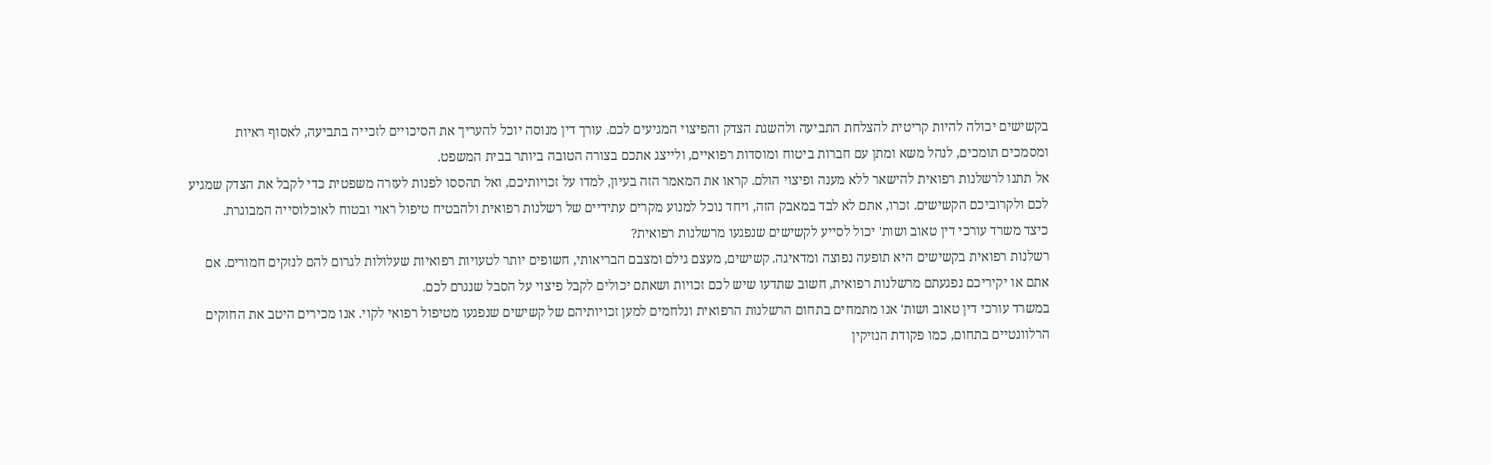בקשישים יכולה להיות קריטית להצלחת התביעה ולהשגת הצדק והפיצוי המגיעים לכם. עורך דין מנוסה יוכל להעריך את הסיכויים לזכייה בתביעה, לאסוף ראיות ומסמכים תומכים, לנהל משא ומתן עם חברות ביטוח ומוסדות רפואיים, ולייצג אתכם בצורה הטובה ביותר בבית המשפט.
אל תתנו לרשלנות רפואית להישאר ללא מענה ופיצוי הולם. קראו את המאמר הזה בעיון, למדו על זכויותיכם, ואל תהססו לפנות לעזרה משפטית כדי לקבל את הצדק שמגיע לכם ולקרוביכם הקשישים. זכרו, אתם לא לבד במאבק הזה, ויחד נוכל למנוע מקרים עתידיים של רשלנות רפואית ולהבטיח טיפול ראוי ובטוח לאוכלוסייה המבוגרת.
כיצד משרד עורכי דין טאוב ושות' יכול לסייע לקשישים שנפגעו מרשלנות רפואית?
רשלנות רפואית בקשישים היא תופעה נפוצה ומדאיגה. קשישים, מעצם גילם ומצבם הבריאותי, חשופים יותר לטעויות רפואיות שעלולות לגרום להם לנזקים חמורים. אם אתם או יקיריכם נפגעתם מרשלנות רפואית, חשוב שתדעו שיש לכם זכויות ושאתם יכולים לקבל פיצוי על הסבל שנגרם לכם.
במשרד עורכי דין טאוב ושות' אנו מתמחים בתחום הרשלנות הרפואית ונלחמים למען זכויותיהם של קשישים שנפגעו מטיפול רפואי לקוי. אנו מכירים היטב את החוקים הרלוונטיים בתחום, כמו פקודת הנזיקין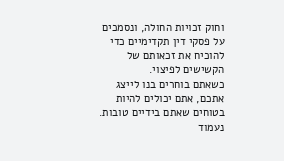וחוק זכויות החולה, ונסמכים על פסקי דין תקדימיים כדי להוכיח את זכאותם של הקשישים לפיצוי.
כשאתם בוחרים בנו לייצג אתכם, אתם יכולים להיות בטוחים שאתם בידיים טובות. נעמוד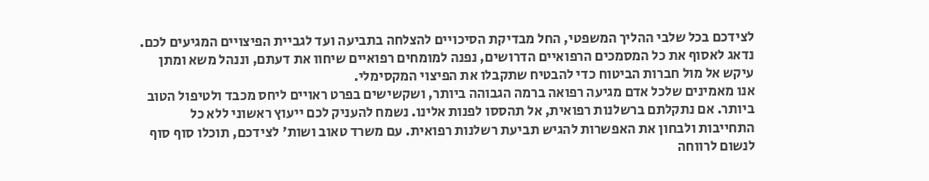לצידכם בכל שלבי ההליך המשפטי, החל מבדיקת הסיכויים להצלחה בתביעה ועד לגביית הפיצויים המגיעים לכם. נדאג לאסוף את כל המסמכים הרפואיים הדרושים, נפנה למומחים רפואיים שיחוו את דעתם, וננהל משא ומתן עיקש אל מול חברות הביטוח כדי להבטיח שתקבלו את הפיצוי המקסימלי.
אנו מאמינים שלכל אדם מגיעה רפואה ברמה הגבוהה ביותר, ושקשישים בפרט ראויים ליחס מכבד ולטיפול הטוב ביותר. אם נתקלתם ברשלנות רפואית, אל תהססו לפנות אלינו. נשמח להעניק לכם ייעוץ ראשוני ללא כל התחייבות ולבחון את האפשרות להגיש תביעת רשלנות רפואית. עם משרד טאוב ושות' לצידכם, תוכלו סוף סוף לנשום לרווחה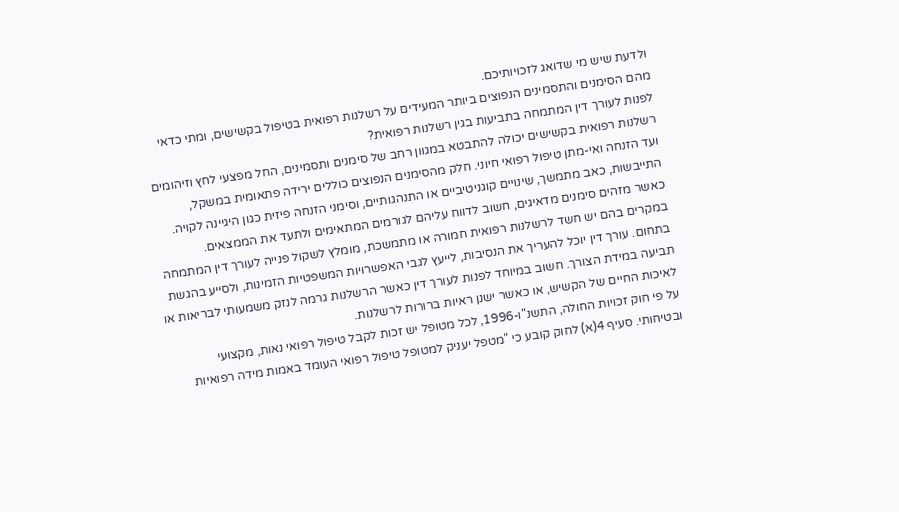ולדעת שיש מי שדואג לזכויותיכם.
מהם הסימנים והתסמינים הנפוצים ביותר המעידים על רשלנות רפואית בטיפול בקשישים, ומתי כדאי לפנות לעורך דין המתמחה בתביעות בגין רשלנות רפואית?
רשלנות רפואית בקשישים יכולה להתבטא במגוון רחב של סימנים ותסמינים, החל מפצעי לחץ וזיהומים ועד הזנחה ואי-מתן טיפול רפואי חיוני. חלק מהסימנים הנפוצים כוללים ירידה פתאומית במשקל, התייבשות, כאב מתמשך, שינויים קוגניטיביים או התנהגותיים, וסימני הזנחה פיזית כגון היגיינה לקויה. כאשר מזהים סימנים מדאיגים, חשוב לדווח עליהם לגורמים המתאימים ולתעד את הממצאים.
במקרים בהם יש חשד לרשלנות רפואית חמורה או מתמשכת, מומלץ לשקול פנייה לעורך דין המתמחה בתחום. עורך דין יוכל להעריך את הנסיבות, לייעץ לגבי האפשרויות המשפטיות הזמינות, ולסייע בהגשת תביעה במידת הצורך. חשוב במיוחד לפנות לעורך דין כאשר הרשלנות גרמה לנזק משמעותי לבריאות או לאיכות החיים של הקשיש, או כאשר ישנן ראיות ברורות לרשלנות.
על פי חוק זכויות החולה, התשנ"ו-1996, לכל מטופל יש זכות לקבל טיפול רפואי נאות, מקצועי ובטיחותי. סעיף 4(א) לחוק קובע כי "מטפל יעניק למטופל טיפול רפואי העומד באמות מידה רפואיות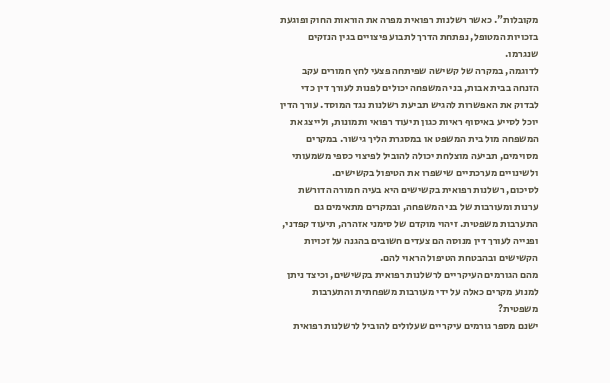מקובלות". כאשר רשלנות רפואית מפרה את הוראות החוק ופוגעת בזכויות המטופל, נפתחת הדרך לתבוע פיצויים בגין הנזקים שנגרמו.
לדוגמה, במקרה של קשישה שפיתחה פצעי לחץ חמורים עקב הזנחה בבית אבות, בני המשפחה יכולים לפנות לעורך דין כדי לבדוק את האפשרות להגיש תביעת רשלנות נגד המוסד. עורך הדין יוכל לסייע באיסוף ראיות כגון תיעוד רפואי ותמונות, ולייצג את המשפחה מול בית המשפט או במסגרת הליך גישור. במקרים מסוימים, תביעה מוצלחת יכולה להוביל לפיצוי כספי משמעותי ולשינויים מערכתיים שישפרו את הטיפול בקשישים.
לסיכום, רשלנות רפואית בקשישים היא בעיה חמורה הדורשת ערנות ומעורבות של בני המשפחה, ובמקרים מתאימים גם התערבות משפטית. זיהוי מוקדם של סימני אזהרה, תיעוד קפדני, ופנייה לעורך דין מנוסה הם צעדים חשובים בהגנה על זכויות הקשישים ובהבטחת הטיפול הראוי להם.
מהם הגורמים העיקריים לרשלנות רפואית בקשישים, וכיצד ניתן למנוע מקרים כאלה על ידי מעורבות משפחתית והתערבות משפטית?
ישנם מספר גורמים עיקריים שעלולים להוביל לרשלנות רפואית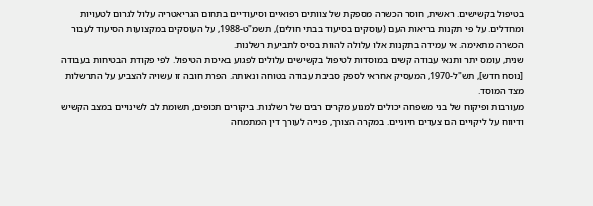בטיפול בקשישים. ראשית, חוסר הכשרה מספקת של צוותים רפואיים וסיעודיים בתחום הגריאטריה עלול לגרום לטעויות ומחדלים. על פי תקנות בריאות העם (עוסקים בסיעוד בבתי חולים), תשמ"ט-1988, על העוסקים במקצועות הסיעוד לעבור הכשרה מתאימה. אי עמידה בתקנות אלו עלולה להוות בסיס לתביעת רשלנות.
שנית, עומס יתר ותנאי עבודה קשים במוסדות לטיפול בקשישים עלולים לפגוע באיכות הטיפול. לפי פקודת הבטיחות בעבודה [נוסח חדש], תש"ל-1970, המעסיק אחראי לספק סביבת עבודה בטוחה ונאותה. הפרת חובה זו עשויה להצביע על התרשלות מצד המוסד.
מעורבות ופיקוח של בני משפחה יכולים למנוע מקרים רבים של רשלנות. ביקורים תכופים, תשומת לב לשינויים במצב הקשיש ודיווח על ליקויים הם צעדים חיוניים. במקרה הצורך, פנייה לעורך דין המתמחה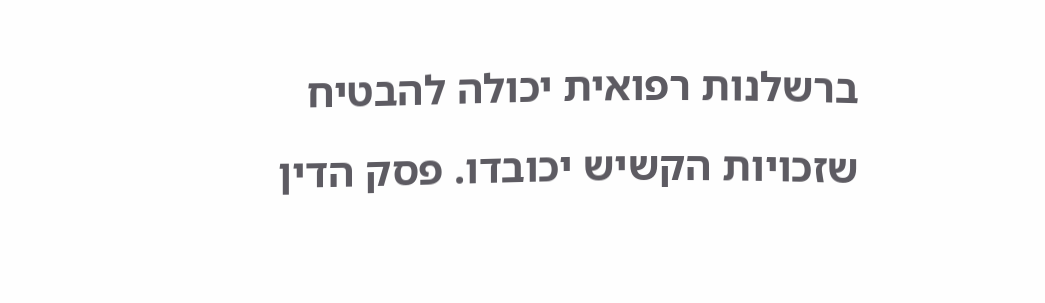ברשלנות רפואית יכולה להבטיח שזכויות הקשיש יכובדו. פסק הדין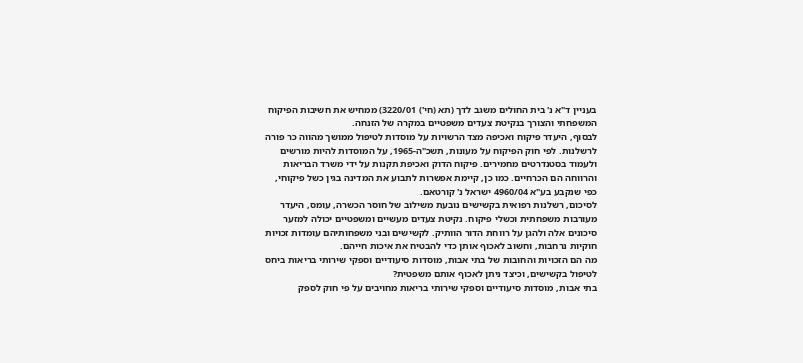בעניין ד"א נ' בית החולים משגב לדך (תא (חי') 3220/01) ממחיש את חשיבות הפיקוח המשפחתי והצורך בנקיטת צעדים משפטיים במקרה של הזנחה.
לבסוף, היעדר פיקוח ואכיפה מצד הרשויות על מוסדות לטיפול ממושך מהווה כר פורה לרשלנות. לפי חוק הפיקוח על מעונות, תשכ"ה-1965, על המוסדות להיות מורשים ולעמוד בסטנדרטים מחמירים. פיקוח הדוק ואכיפת תקנות על ידי משרד הבריאות והרווחה הם הכרחיים. כמו כן, קיימת אפשרות לתבוע את המדינה בגין כשל פיקוחי, כפי שנקבע בע"א 4960/04 ישראל נ' קורטאם.
לסיכום, רשלנות רפואית בקשישים נובעת משילוב של חוסר הכשרה, עומס, היעדר מעורבות משפחתית וכשלי פיקוח. נקיטת צעדים מעשיים ומשפטיים יכולה למזער סיכונים אלה ולהגן על רווחת הדור הוותיק. לקשישים ובני משפחותיהם עומדות זכויות חוקיות נרחבות, וחשוב לאכוף אותן כדי להבטיח את איכות חייהם.
מה הם הזכויות והחובות של בתי אבות, מוסדות סיעודיים וספקי שירותי בריאות ביחס לטיפול בקשישים, וכיצד ניתן לאכוף אותם משפטית?
בתי אבות, מוסדות סיעודיים וספקי שירותי בריאות מחויבים על פי חוק לספק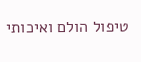טיפול הולם ואיכותי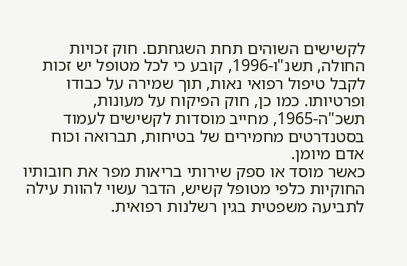לקשישים השוהים תחת השגחתם. חוק זכויות החולה, תשנ"ו-1996, קובע כי לכל מטופל יש זכות לקבל טיפול רפואי נאות, תוך שמירה על כבודו ופרטיותו. כמו כן, חוק הפיקוח על מעונות, תשכ"ה-1965, מחייב מוסדות לקשישים לעמוד בסטנדרטים מחמירים של בטיחות, תברואה וכוח אדם מיומן.
כאשר מוסד או ספק שירותי בריאות מפר את חובותיו החוקיות כלפי מטופל קשיש, הדבר עשוי להוות עילה לתביעה משפטית בגין רשלנות רפואית.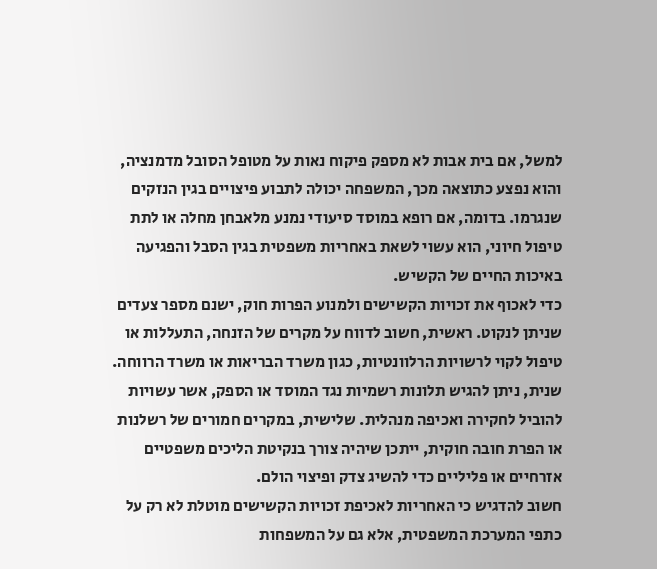למשל, אם בית אבות לא מספק פיקוח נאות על מטופל הסובל מדמנציה, והוא נפצע כתוצאה מכך, המשפחה יכולה לתבוע פיצויים בגין הנזקים שנגרמו. בדומה, אם רופא במוסד סיעודי נמנע מלאבחן מחלה או לתת טיפול חיוני, הוא עשוי לשאת באחריות משפטית בגין הסבל והפגיעה באיכות החיים של הקשיש.
כדי לאכוף את זכויות הקשישים ולמנוע הפרות חוק, ישנם מספר צעדים שניתן לנקוט. ראשית, חשוב לדווח על מקרים של הזנחה, התעללות או טיפול לקוי לרשויות הרלוונטיות, כגון משרד הבריאות או משרד הרווחה. שנית, ניתן להגיש תלונות רשמיות נגד המוסד או הספק, אשר עשויות להוביל לחקירה ואכיפה מנהלית. שלישית, במקרים חמורים של רשלנות או הפרת חובה חוקית, ייתכן שיהיה צורך בנקיטת הליכים משפטיים אזרחיים או פליליים כדי להשיג צדק ופיצוי הולם.
חשוב להדגיש כי האחריות לאכיפת זכויות הקשישים מוטלת לא רק על כתפי המערכת המשפטית, אלא גם על המשפחות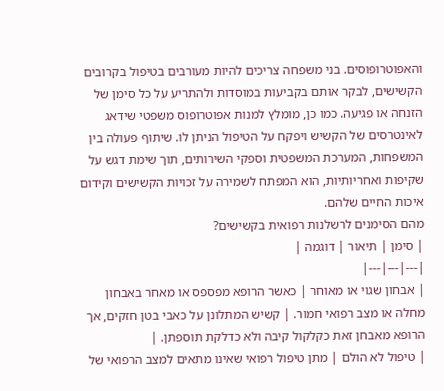והאפוטרופוסים. בני משפחה צריכים להיות מעורבים בטיפול בקרובים הקשישים, לבקר אותם בקביעות במוסדות ולהתריע על כל סימן של הזנחה או פגיעה. כמו כן, מומלץ למנות אפוטרופוס משפטי שידאג לאינטרסים של הקשיש ויפקח על הטיפול הניתן לו. שיתוף פעולה בין המשפחות, המערכת המשפטית וספקי השירותים, תוך שימת דגש על שקיפות ואחריותיות, הוא המפתח לשמירה על זכויות הקשישים וקידום איכות החיים שלהם.
מהם הסימנים לרשלנות רפואית בקשישים?
| סימן | תיאור | דוגמה |
|---|---|---|
| אבחון שגוי או מאוחר | כאשר הרופא מפספס או מאחר באבחון מחלה או מצב רפואי חמור. | קשיש המתלונן על כאבי בטן חזקים, אך הרופא מאבחן זאת כקלקול קיבה ולא כדלקת תוספתן. |
| טיפול לא הולם | מתן טיפול רפואי שאינו מתאים למצב הרפואי של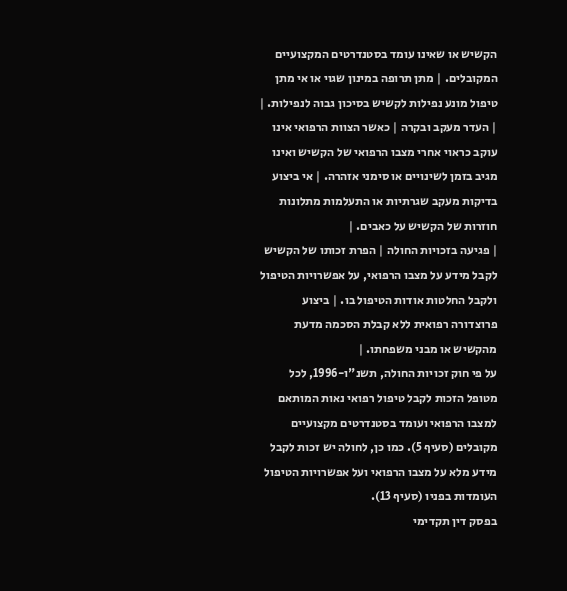הקשיש או שאינו עומד בסטנדרטים המקצועיים המקובלים. | מתן תרופה במינון שגוי או אי מתן טיפול מונע נפילות לקשיש בסיכון גבוה לנפילות. |
| העדר מעקב ובקרה | כאשר הצוות הרפואי אינו עוקב כראוי אחרי מצבו הרפואי של הקשיש ואינו מגיב בזמן לשינויים או סימני אזהרה. | אי ביצוע בדיקות מעקב שגרתיות או התעלמות מתלונות חוזרות של הקשיש על כאבים. |
| פגיעה בזכויות החולה | הפרת זכותו של הקשיש לקבל מידע על מצבו הרפואי, על אפשרויות הטיפול ולקבל החלטות אודות הטיפול בו. | ביצוע פרוצדורה רפואית ללא קבלת הסכמה מדעת מהקשיש או מבני משפחתו. |
על פי חוק זכויות החולה, תשנ"ו-1996, לכל מטופל הזכות לקבל טיפול רפואי נאות המותאם למצבו הרפואי ועומד בסטנדרטים מקצועיים מקובלים (סעיף 5). כמו כן, לחולה יש זכות לקבל מידע מלא על מצבו הרפואי ועל אפשרויות הטיפול העומדות בפניו (סעיף 13).
בפסק דין תקדימי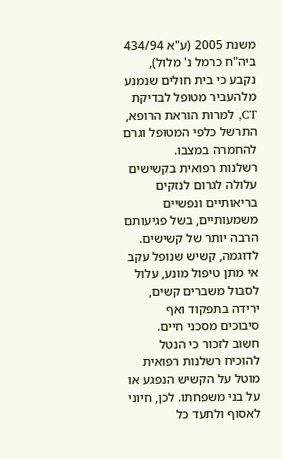משנת 2005 (ע"א 434/94 ביה"ח כרמל נ' מלול), נקבע כי בית חולים שנמנע מלהעביר מטופל לבדיקת CT, למרות הוראת הרופא, התרשל כלפי המטופל וגרם להחמרה במצבו.
רשלנות רפואית בקשישים עלולה לגרום לנזקים בריאותיים ונפשיים משמעותיים, בשל פגיעותם הרבה יותר של קשישים. לדוגמה, קשיש שנופל עקב אי מתן טיפול מונע, עלול לסבול משברים קשים, ירידה בתפקוד ואף סיבוכים מסכני חיים.
חשוב לזכור כי הנטל להוכיח רשלנות רפואית מוטל על הקשיש הנפגע או על בני משפחתו. לכן, חיוני לאסוף ולתעד כל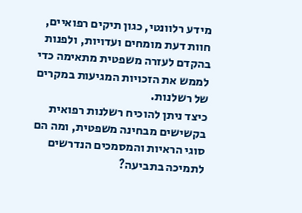מידע רלוונטי, כגון תיקים רפואיים, חוות דעת מומחים ועדויות, ולפנות בהקדם לעזרה משפטית מתאימה כדי לממש את הזכויות המגיעות במקרים של רשלנות.
כיצד ניתן להוכיח רשלנות רפואית בקשישים מבחינה משפטית, ומה הם סוגי הראיות והמסמכים הנדרשים לתמיכה בתביעה?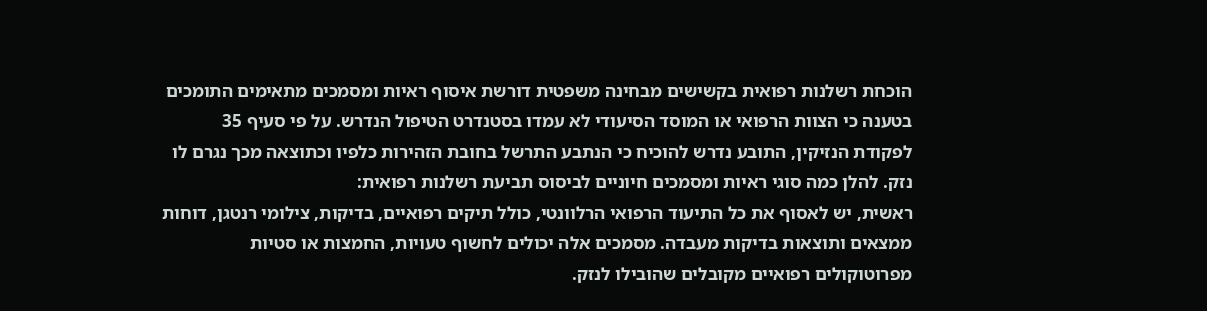הוכחת רשלנות רפואית בקשישים מבחינה משפטית דורשת איסוף ראיות ומסמכים מתאימים התומכים בטענה כי הצוות הרפואי או המוסד הסיעודי לא עמדו בסטנדרט הטיפול הנדרש. על פי סעיף 35 לפקודת הנזיקין, התובע נדרש להוכיח כי הנתבע התרשל בחובת הזהירות כלפיו וכתוצאה מכך נגרם לו נזק. להלן כמה סוגי ראיות ומסמכים חיוניים לביסוס תביעת רשלנות רפואית:
ראשית, יש לאסוף את כל התיעוד הרפואי הרלוונטי, כולל תיקים רפואיים, בדיקות, צילומי רנטגן, דוחות ממצאים ותוצאות בדיקות מעבדה. מסמכים אלה יכולים לחשוף טעויות, החמצות או סטיות מפרוטוקולים רפואיים מקובלים שהובילו לנזק.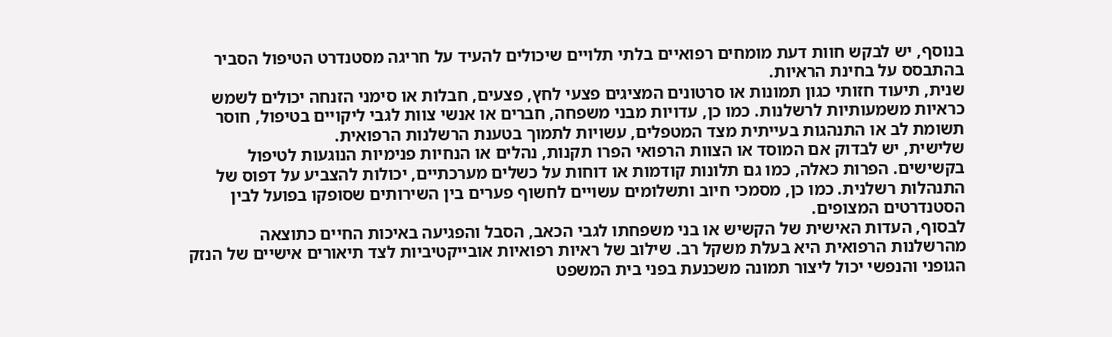בנוסף, יש לבקש חוות דעת מומחים רפואיים בלתי תלויים שיכולים להעיד על חריגה מסטנדרט הטיפול הסביר בהתבסס על בחינת הראיות.
שנית, תיעוד חזותי כגון תמונות או סרטונים המציגים פצעי לחץ, פצעים, חבלות או סימני הזנחה יכולים לשמש כראיות משמעותיות לרשלנות. כמו כן, עדויות מבני משפחה, חברים או אנשי צוות לגבי ליקויים בטיפול, חוסר תשומת לב או התנהגות בעייתית מצד המטפלים, עשויות לתמוך בטענת הרשלנות הרפואית.
שלישית, יש לבדוק אם המוסד או הצוות הרפואי הפרו תקנות, נהלים או הנחיות פנימיות הנוגעות לטיפול בקשישים. הפרות כאלה, כמו גם תלונות קודמות או דוחות על כשלים מערכתיים, יכולות להצביע על דפוס של התנהלות רשלנית. כמו כן, מסמכי חיוב ותשלומים עשויים לחשוף פערים בין השירותים שסופקו בפועל לבין הסטנדרטים המצופים.
לבסוף, העדות האישית של הקשיש או בני משפחתו לגבי הכאב, הסבל והפגיעה באיכות החיים כתוצאה מהרשלנות הרפואית היא בעלת משקל רב. שילוב של ראיות רפואיות אובייקטיביות לצד תיאורים אישיים של הנזק הגופני והנפשי יכול ליצור תמונה משכנעת בפני בית המשפט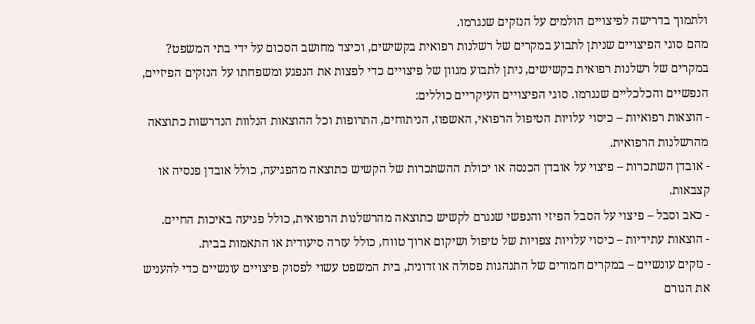ולתמוך בדרישה לפיצויים הולמים על הנזקים שנגרמו.
מהם סוגי הפיצויים שניתן לתבוע במקרים של רשלנות רפואית בקשישים, וכיצד מחושב הסכום על ידי בתי המשפט?
במקרים של רשלנות רפואית בקשישים, ניתן לתבוע מגוון של פיצויים כדי לפצות את הנפגע ומשפחתו על הנזקים הפיזיים, הנפשיים והכלכליים שנגרמו. סוגי הפיצויים העיקריים כוללים:
- הוצאות רפואיות – כיסוי עלויות הטיפול הרפואי, האשפוז, הניתוחים, התרופות וכל ההוצאות הנלוות הנדרשות כתוצאה מהרשלנות הרפואית.
- אובדן השתכרות – פיצוי על אובדן הכנסה או יכולת ההשתכרות של הקשיש כתוצאה מהפגיעה, כולל אובדן פנסיה או קצבאות.
- כאב וסבל – פיצוי על הסבל הפיזי והנפשי שנגרם לקשיש כתוצאה מהרשלנות הרפואית, כולל פגיעה באיכות החיים.
- הוצאות עתידיות – כיסוי עלויות צפויות של טיפול ושיקום ארוך טווח, כולל עזרה סיעודית או התאמות בבית.
- נזקים עונשיים – במקרים חמורים של התנהגות פסולה או זדונית, בית המשפט עשוי לפסוק פיצויים עונשיים כדי להעניש את הגורם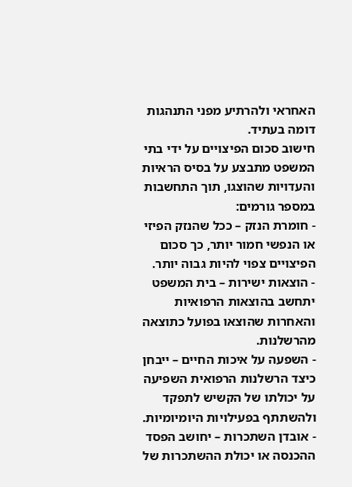האחראי ולהרתיע מפני התנהגות דומה בעתיד.
חישוב סכום הפיצויים על ידי בתי המשפט מתבצע על בסיס הראיות והעדויות שהוצגו, תוך התחשבות במספר גורמים:
- חומרת הנזק – ככל שהנזק הפיזי או הנפשי חמור יותר, כך סכום הפיצויים צפוי להיות גבוה יותר.
- הוצאות ישירות – בית המשפט יתחשב בהוצאות הרפואיות והאחרות שהוצאו בפועל כתוצאה מהרשלנות.
- השפעה על איכות החיים – ייבחן כיצד הרשלנות הרפואית השפיעה על יכולתו של הקשיש לתפקד ולהשתתף בפעילויות היומיומיות.
- אובדן השתכרות – יחושב הפסד ההכנסה או יכולת ההשתכרות של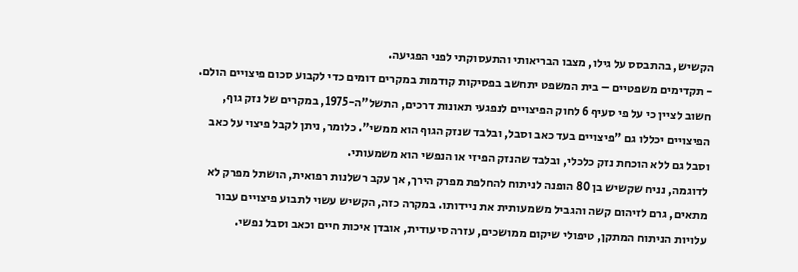הקשיש, בהתבסס על גילו, מצבו הבריאותי והתעסוקתי לפני הפגיעה.
- תקדימים משפטיים – בית המשפט יתחשב בפסיקות קודמות במקרים דומים כדי לקבוע סכום פיצויים הולם.
חשוב לציין כי על פי סעיף 6 לחוק הפיצויים לנפגעי תאונות דרכים, התשל"ה-1975, במקרים של נזק גוף, הפיצויים יכללו גם "פיצויים בעד כאב וסבל, ובלבד שנזק הגוף הוא ממשי". כלומר, ניתן לקבל פיצוי על כאב וסבל גם ללא הוכחת נזק כלכלי, ובלבד שהנזק הפיזי או הנפשי הוא משמעותי.
לדוגמה, נניח שקשיש בן 80 הופנה לניתוח להחלפת מפרק הירך, אך עקב רשלנות רפואית, הושתל מפרק לא מתאים, גרם לזיהום קשה והגביל משמעותית את ניידותו. במקרה כזה, הקשיש עשוי לתבוע פיצויים עבור עלויות הניתוח המתקן, טיפולי שיקום ממושכים, עזרה סיעודית, אובדן איכות חיים וכאב וסבל נפשי.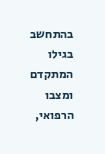בהתחשב בגילו המתקדם ומצבו הרפואי,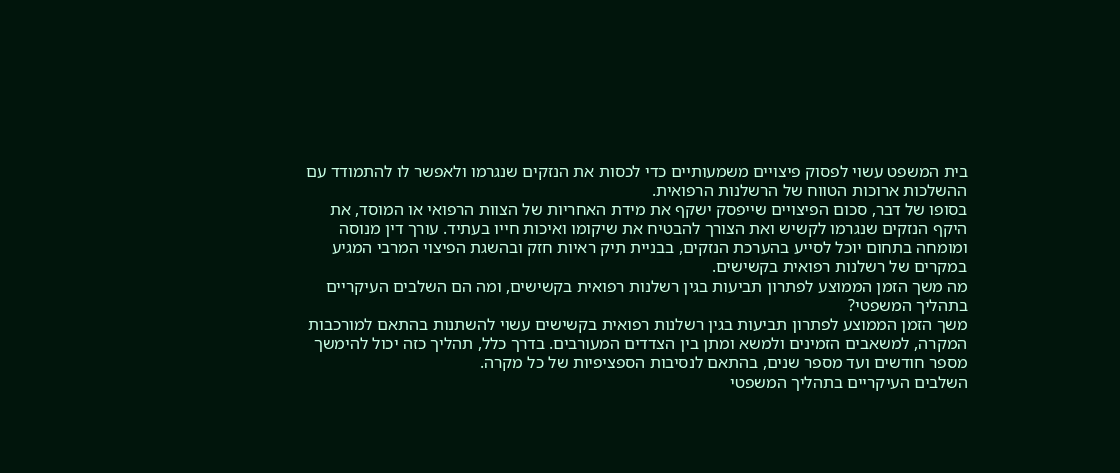בית המשפט עשוי לפסוק פיצויים משמעותיים כדי לכסות את הנזקים שנגרמו ולאפשר לו להתמודד עם ההשלכות ארוכות הטווח של הרשלנות הרפואית.
בסופו של דבר, סכום הפיצויים שייפסק ישקף את מידת האחריות של הצוות הרפואי או המוסד, את היקף הנזקים שנגרמו לקשיש ואת הצורך להבטיח את שיקומו ואיכות חייו בעתיד. עורך דין מנוסה ומומחה בתחום יוכל לסייע בהערכת הנזקים, בבניית תיק ראיות חזק ובהשגת הפיצוי המרבי המגיע במקרים של רשלנות רפואית בקשישים.
מה משך הזמן הממוצע לפתרון תביעות בגין רשלנות רפואית בקשישים, ומה הם השלבים העיקריים בתהליך המשפטי?
משך הזמן הממוצע לפתרון תביעות בגין רשלנות רפואית בקשישים עשוי להשתנות בהתאם למורכבות המקרה, למשאבים הזמינים ולמשא ומתן בין הצדדים המעורבים. בדרך כלל, תהליך כזה יכול להימשך מספר חודשים ועד מספר שנים, בהתאם לנסיבות הספציפיות של כל מקרה.
השלבים העיקריים בתהליך המשפטי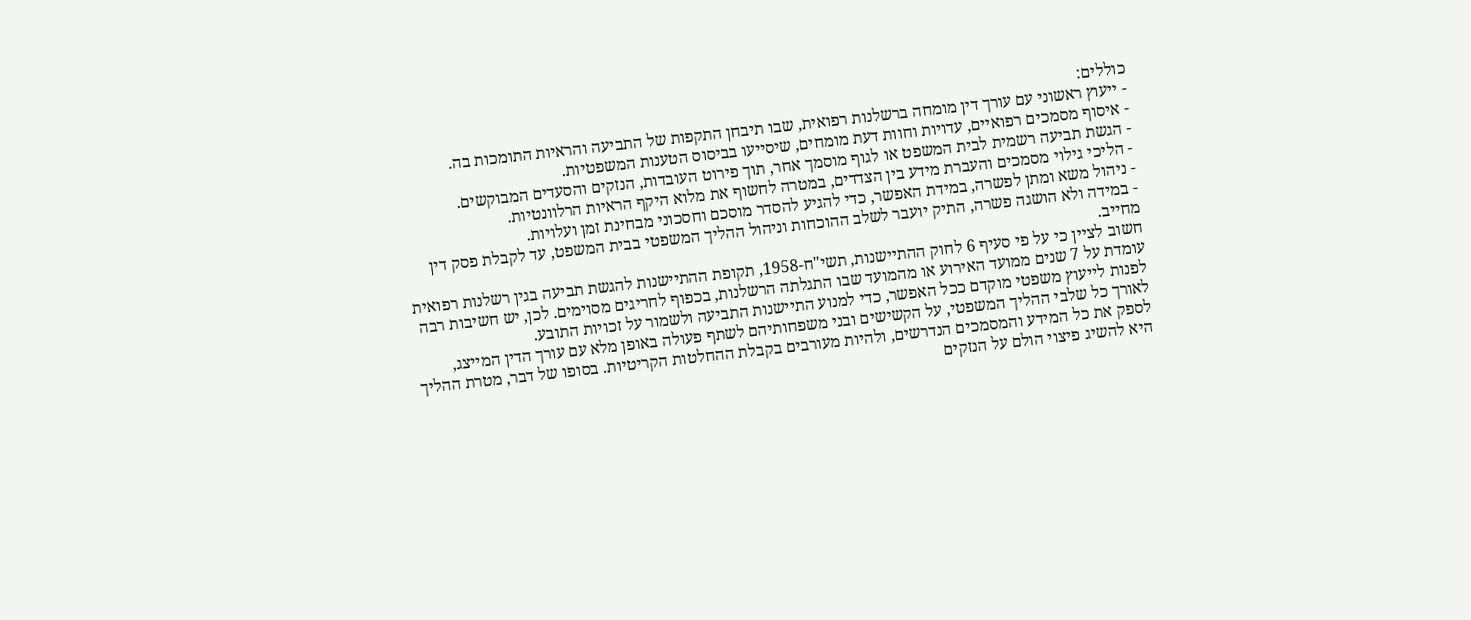כוללים:
- ייעוץ ראשוני עם עורך דין מומחה ברשלנות רפואית, שבו תיבחן התקפות של התביעה והראיות התומכות בה.
- איסוף מסמכים רפואיים, עדויות וחוות דעת מומחים, שיסייעו בביסוס הטענות המשפטיות.
- הגשת תביעה רשמית לבית המשפט או לגוף מוסמך אחר, תוך פירוט העובדות, הנזקים והסעדים המבוקשים.
- הליכי גילוי מסמכים והעברת מידע בין הצדדים, במטרה לחשוף את מלוא היקף הראיות הרלוונטיות.
- ניהול משא ומתן לפשרה, במידת האפשר, כדי להגיע להסדר מוסכם וחסכוני מבחינת זמן ועלויות.
- במידה ולא הושגה פשרה, התיק יועבר לשלב ההוכחות וניהול ההליך המשפטי בבית המשפט, עד לקבלת פסק דין מחייב.
חשוב לציין כי על פי סעיף 6 לחוק ההתיישנות, תשי"ח-1958, תקופת ההתיישנות להגשת תביעה בגין רשלנות רפואית עומדת על 7 שנים ממועד האירוע או מהמועד שבו התגלתה הרשלנות, בכפוף לחריגים מסוימים. לכן, יש חשיבות רבה לפנות לייעוץ משפטי מוקדם ככל האפשר, כדי למנוע התיישנות התביעה ולשמור על זכויות התובע.
לאורך כל שלבי ההליך המשפטי, על הקשישים ובני משפחותיהם לשתף פעולה באופן מלא עם עורך הדין המייצג, לספק את כל המידע והמסמכים הנדרשים, ולהיות מעורבים בקבלת ההחלטות הקריטיות. בסופו של דבר, מטרת ההליך היא להשיג פיצוי הולם על הנזקים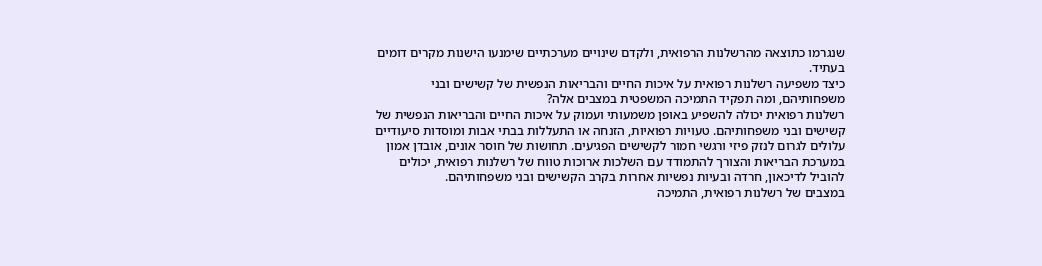שנגרמו כתוצאה מהרשלנות הרפואית, ולקדם שינויים מערכתיים שימנעו הישנות מקרים דומים בעתיד.
כיצד משפיעה רשלנות רפואית על איכות החיים והבריאות הנפשית של קשישים ובני משפחותיהם, ומה תפקיד התמיכה המשפטית במצבים אלה?
רשלנות רפואית יכולה להשפיע באופן משמעותי ועמוק על איכות החיים והבריאות הנפשית של קשישים ובני משפחותיהם. טעויות רפואיות, הזנחה או התעללות בבתי אבות ומוסדות סיעודיים עלולים לגרום לנזק פיזי ורגשי חמור לקשישים הפגיעים. תחושות של חוסר אונים, אובדן אמון במערכת הבריאות והצורך להתמודד עם השלכות ארוכות טווח של רשלנות רפואית, יכולים להוביל לדיכאון, חרדה ובעיות נפשיות אחרות בקרב הקשישים ובני משפחותיהם.
במצבים של רשלנות רפואית, התמיכה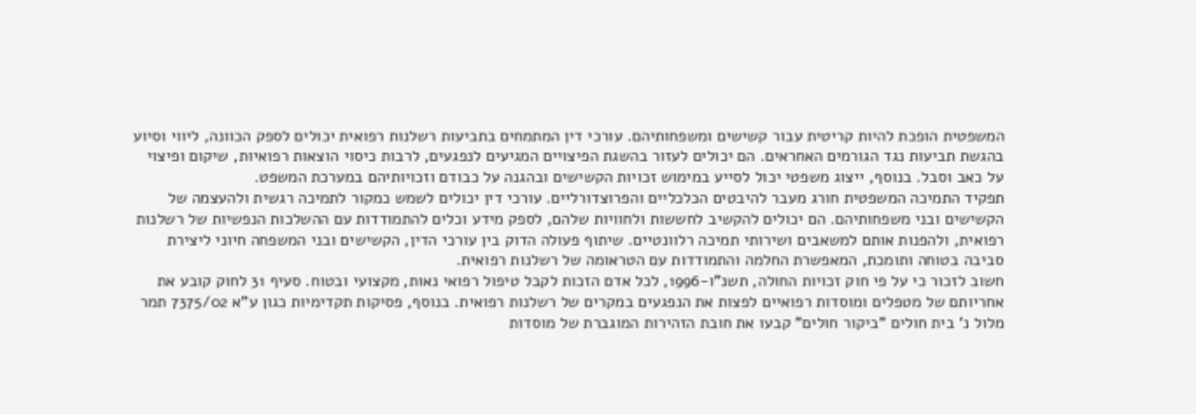המשפטית הופכת להיות קריטית עבור קשישים ומשפחותיהם. עורכי דין המתמחים בתביעות רשלנות רפואית יכולים לספק הכוונה, ליווי וסיוע בהגשת תביעות נגד הגורמים האחראים. הם יכולים לעזור בהשגת הפיצויים המגיעים לנפגעים, לרבות כיסוי הוצאות רפואיות, שיקום ופיצוי על כאב וסבל. בנוסף, ייצוג משפטי יכול לסייע במימוש זכויות הקשישים ובהגנה על כבודם וזכויותיהם במערכת המשפט.
תפקיד התמיכה המשפטית חורג מעבר להיבטים הכלכליים והפרוצדורליים. עורכי דין יכולים לשמש כמקור לתמיכה רגשית ולהעצמה של הקשישים ובני משפחותיהם. הם יכולים להקשיב לחששות ולחוויות שלהם, לספק מידע וכלים להתמודדות עם ההשלכות הנפשיות של רשלנות רפואית, ולהפנות אותם למשאבים ושירותי תמיכה רלוונטיים. שיתוף פעולה הדוק בין עורכי הדין, הקשישים ובני המשפחה חיוני ליצירת סביבה בטוחה ותומכת, המאפשרת החלמה והתמודדות עם הטראומה של רשלנות רפואית.
חשוב לזכור כי על פי חוק זכויות החולה, תשנ"ו-1996, לכל אדם הזכות לקבל טיפול רפואי נאות, מקצועי ובטוח. סעיף 31 לחוק קובע את אחריותם של מטפלים ומוסדות רפואיים לפצות את הנפגעים במקרים של רשלנות רפואית. בנוסף, פסיקות תקדימיות כגון ע"א 7375/02 תמר מלול נ' בית חולים "ביקור חולים" קבעו את חובת הזהירות המוגברת של מוסדות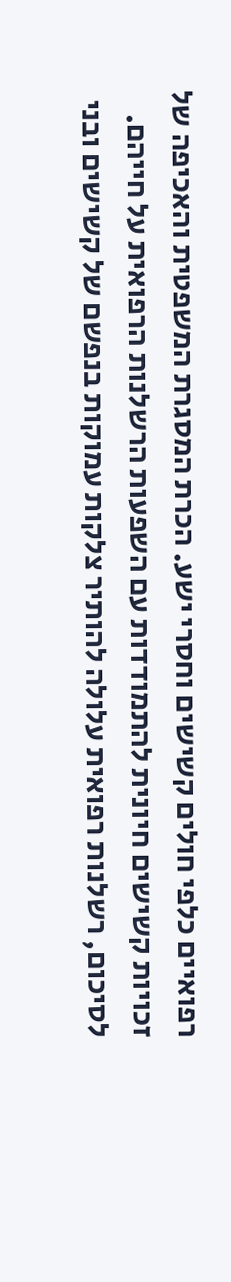רפואיים כלפי חולים קשישים וחסרי ישע. הכרת המסגרת המשפטית והאכיפה של זכויות קשישים חיונית להתמודדות עם השפעות הרשלנות הרפואית על חייהם.
לסיכום, רשלנות רפואית עלולה להותיר צלקות עמוקות בנפשם של קשישים ובני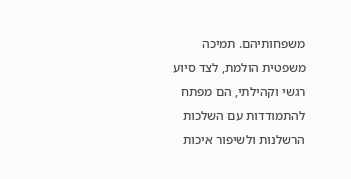משפחותיהם. תמיכה משפטית הולמת, לצד סיוע רגשי וקהילתי, הם מפתח להתמודדות עם השלכות הרשלנות ולשיפור איכות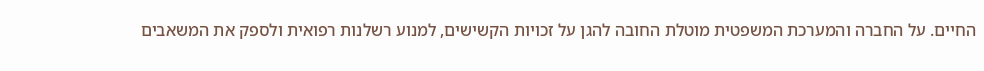החיים. על החברה והמערכת המשפטית מוטלת החובה להגן על זכויות הקשישים, למנוע רשלנות רפואית ולספק את המשאבים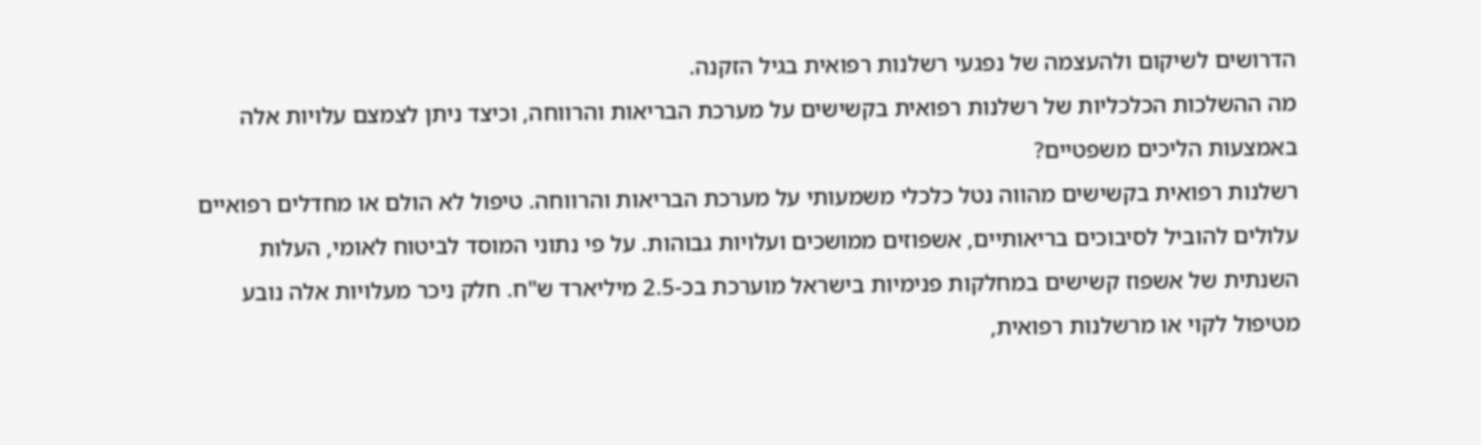הדרושים לשיקום ולהעצמה של נפגעי רשלנות רפואית בגיל הזקנה.
מה ההשלכות הכלכליות של רשלנות רפואית בקשישים על מערכת הבריאות והרווחה, וכיצד ניתן לצמצם עלויות אלה באמצעות הליכים משפטיים?
רשלנות רפואית בקשישים מהווה נטל כלכלי משמעותי על מערכת הבריאות והרווחה. טיפול לא הולם או מחדלים רפואיים עלולים להוביל לסיבוכים בריאותיים, אשפוזים ממושכים ועלויות גבוהות. על פי נתוני המוסד לביטוח לאומי, העלות השנתית של אשפוז קשישים במחלקות פנימיות בישראל מוערכת בכ-2.5 מיליארד ש"ח. חלק ניכר מעלויות אלה נובע מטיפול לקוי או מרשלנות רפואית,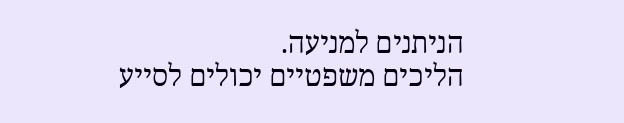הניתנים למניעה.
הליכים משפטיים יכולים לסייע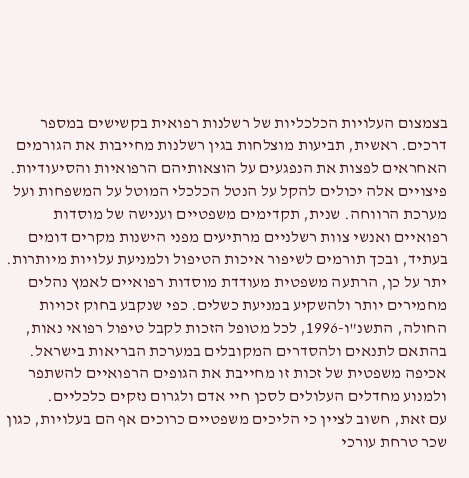בצמצום העלויות הכלכליות של רשלנות רפואית בקשישים במספר דרכים. ראשית, תביעות מוצלחות בגין רשלנות מחייבות את הגורמים האחראים לפצות את הנפגעים על הוצאותיהם הרפואיות והסיעודיות. פיצויים אלה יכולים להקל על הנטל הכלכלי המוטל על המשפחות ועל מערכת הרווחה. שנית, תקדימים משפטיים וענישה של מוסדות רפואיים ואנשי צוות רשלניים מרתיעים מפני הישנות מקרים דומים בעתיד, ובכך תורמים לשיפור איכות הטיפול ולמניעת עלויות מיותרות.
יתר על כן, הרתעה משפטית מעודדת מוסדות רפואיים לאמץ נהלים מחמירים יותר ולהשקיע במניעת כשלים. כפי שנקבע בחוק זכויות החולה, התשנ"ו-1996, לכל מטופל הזכות לקבל טיפול רפואי נאות, בהתאם לתנאים ולהסדרים המקובלים במערכת הבריאות בישראל. אכיפה משפטית של זכות זו מחייבת את הגופים הרפואיים להשתפר ולמנוע מחדלים העלולים לסכן חיי אדם ולגרום נזקים כלכליים.
עם זאת, חשוב לציין כי הליכים משפטיים כרוכים אף הם בעלויות, כגון שכר טרחת עורכי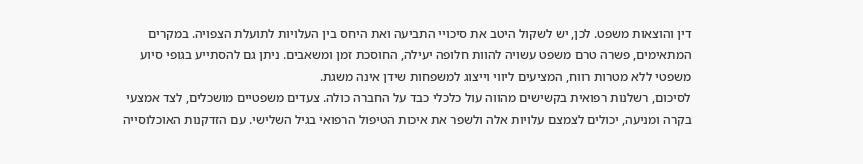דין והוצאות משפט. לכן, יש לשקול היטב את סיכויי התביעה ואת היחס בין העלויות לתועלת הצפויה. במקרים המתאימים, פשרה טרם משפט עשויה להוות חלופה יעילה, החוסכת זמן ומשאבים. ניתן גם להסתייע בגופי סיוע משפטי ללא מטרות רווח, המציעים ליווי וייצוג למשפחות שידן אינה משגת.
לסיכום, רשלנות רפואית בקשישים מהווה עול כלכלי כבד על החברה כולה. צעדים משפטיים מושכלים, לצד אמצעי בקרה ומניעה, יכולים לצמצם עלויות אלה ולשפר את איכות הטיפול הרפואי בגיל השלישי. עם הזדקנות האוכלוסייה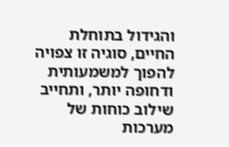והגידול בתוחלת החיים, סוגיה זו צפויה להפוך למשמעותית ודחופה יותר, ותחייב שילוב כוחות של מערכות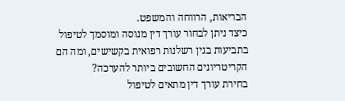הבריאות, הרווחה והמשפט.
כיצד ניתן לבחור עורך דין מנוסה ומוסמך לטיפול בתביעות בגין רשלנות רפואית בקשישים, ומה הם הקריטריונים החשובים ביותר להערכה?
בחירת עורך דין מתאים לטיפול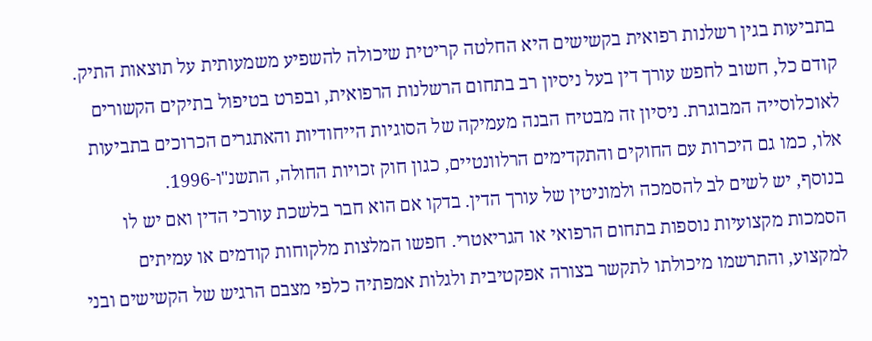בתביעות בגין רשלנות רפואית בקשישים היא החלטה קריטית שיכולה להשפיע משמעותית על תוצאות התיק. קודם כל, חשוב לחפש עורך דין בעל ניסיון רב בתחום הרשלנות הרפואית, ובפרט בטיפול בתיקים הקשורים לאוכלוסייה המבוגרת. ניסיון זה מבטיח הבנה מעמיקה של הסוגיות הייחודיות והאתגרים הכרוכים בתביעות אלו, כמו גם היכרות עם החוקים והתקדימים הרלוונטיים, כגון חוק זכויות החולה, התשנ"ו-1996.
בנוסף, יש לשים לב להסמכה ולמוניטין של עורך הדין. בדקו אם הוא חבר בלשכת עורכי הדין ואם יש לו הסמכות מקצועיות נוספות בתחום הרפואי או הגריאטרי. חפשו המלצות מלקוחות קודמים או עמיתים למקצוע, והתרשמו מיכולתו לתקשר בצורה אפקטיבית ולגלות אמפתיה כלפי מצבם הרגיש של הקשישים ובני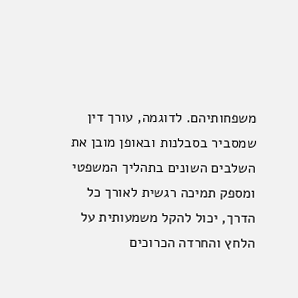משפחותיהם. לדוגמה, עורך דין שמסביר בסבלנות ובאופן מובן את השלבים השונים בתהליך המשפטי ומספק תמיכה רגשית לאורך כל הדרך, יכול להקל משמעותית על הלחץ והחרדה הכרוכים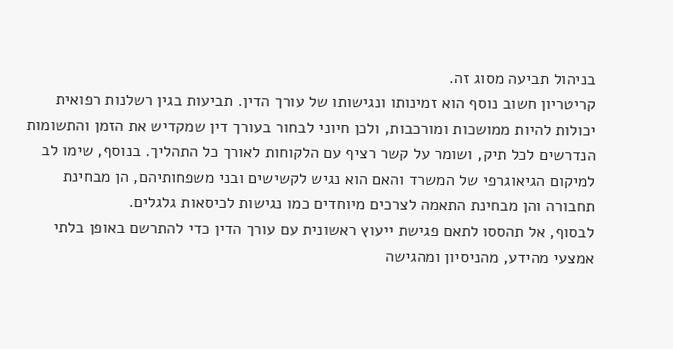בניהול תביעה מסוג זה.
קריטריון חשוב נוסף הוא זמינותו ונגישותו של עורך הדין. תביעות בגין רשלנות רפואית יכולות להיות ממושכות ומורכבות, ולכן חיוני לבחור בעורך דין שמקדיש את הזמן והתשומות הנדרשים לכל תיק, ושומר על קשר רציף עם הלקוחות לאורך כל התהליך. בנוסף, שימו לב למיקום הגיאוגרפי של המשרד והאם הוא נגיש לקשישים ובני משפחותיהם, הן מבחינת תחבורה והן מבחינת התאמה לצרכים מיוחדים כמו נגישות לכיסאות גלגלים.
לבסוף, אל תהססו לתאם פגישת ייעוץ ראשונית עם עורך הדין כדי להתרשם באופן בלתי אמצעי מהידע, מהניסיון ומהגישה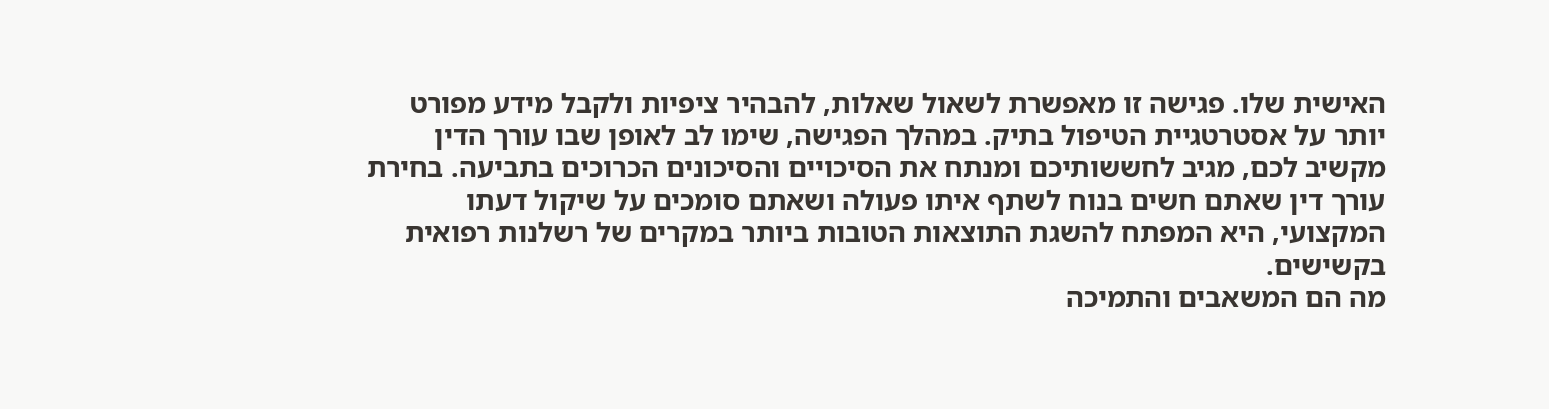האישית שלו. פגישה זו מאפשרת לשאול שאלות, להבהיר ציפיות ולקבל מידע מפורט יותר על אסטרטגיית הטיפול בתיק. במהלך הפגישה, שימו לב לאופן שבו עורך הדין מקשיב לכם, מגיב לחששותיכם ומנתח את הסיכויים והסיכונים הכרוכים בתביעה. בחירת עורך דין שאתם חשים בנוח לשתף איתו פעולה ושאתם סומכים על שיקול דעתו המקצועי, היא המפתח להשגת התוצאות הטובות ביותר במקרים של רשלנות רפואית בקשישים.
מה הם המשאבים והתמיכה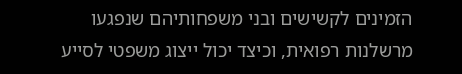הזמינים לקשישים ובני משפחותיהם שנפגעו מרשלנות רפואית, וכיצד יכול ייצוג משפטי לסייע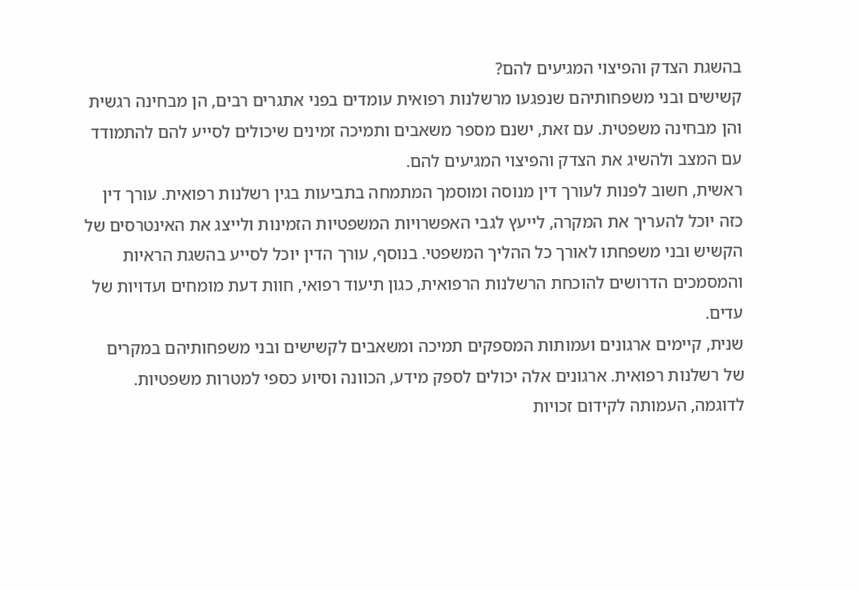בהשגת הצדק והפיצוי המגיעים להם?
קשישים ובני משפחותיהם שנפגעו מרשלנות רפואית עומדים בפני אתגרים רבים, הן מבחינה רגשית והן מבחינה משפטית. עם זאת, ישנם מספר משאבים ותמיכה זמינים שיכולים לסייע להם להתמודד עם המצב ולהשיג את הצדק והפיצוי המגיעים להם.
ראשית, חשוב לפנות לעורך דין מנוסה ומוסמך המתמחה בתביעות בגין רשלנות רפואית. עורך דין כזה יוכל להעריך את המקרה, לייעץ לגבי האפשרויות המשפטיות הזמינות ולייצג את האינטרסים של הקשיש ובני משפחתו לאורך כל ההליך המשפטי. בנוסף, עורך הדין יוכל לסייע בהשגת הראיות והמסמכים הדרושים להוכחת הרשלנות הרפואית, כגון תיעוד רפואי, חוות דעת מומחים ועדויות של עדים.
שנית, קיימים ארגונים ועמותות המספקים תמיכה ומשאבים לקשישים ובני משפחותיהם במקרים של רשלנות רפואית. ארגונים אלה יכולים לספק מידע, הכוונה וסיוע כספי למטרות משפטיות. לדוגמה, העמותה לקידום זכויות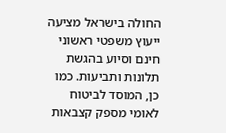החולה בישראל מציעה ייעוץ משפטי ראשוני חינם וסיוע בהגשת תלונות ותביעות. כמו כן, המוסד לביטוח לאומי מספק קצבאות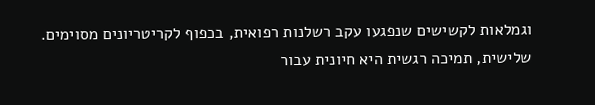וגמלאות לקשישים שנפגעו עקב רשלנות רפואית, בכפוף לקריטריונים מסוימים.
שלישית, תמיכה רגשית היא חיונית עבור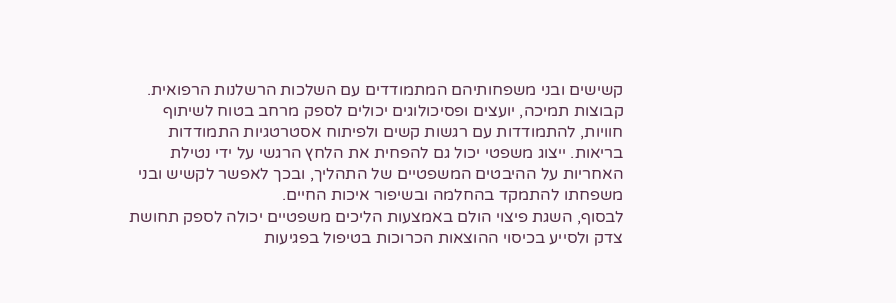קשישים ובני משפחותיהם המתמודדים עם השלכות הרשלנות הרפואית. קבוצות תמיכה, יועצים ופסיכולוגים יכולים לספק מרחב בטוח לשיתוף חוויות, להתמודדות עם רגשות קשים ולפיתוח אסטרטגיות התמודדות בריאות. ייצוג משפטי יכול גם להפחית את הלחץ הרגשי על ידי נטילת האחריות על ההיבטים המשפטיים של התהליך, ובכך לאפשר לקשיש ובני משפחתו להתמקד בהחלמה ובשיפור איכות החיים.
לבסוף, השגת פיצוי הולם באמצעות הליכים משפטיים יכולה לספק תחושת צדק ולסייע בכיסוי ההוצאות הכרוכות בטיפול בפגיעות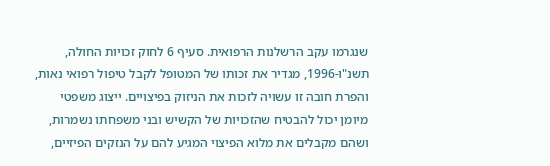שנגרמו עקב הרשלנות הרפואית. סעיף 6 לחוק זכויות החולה, תשנ"ו-1996, מגדיר את זכותו של המטופל לקבל טיפול רפואי נאות, והפרת חובה זו עשויה לזכות את הניזוק בפיצויים. ייצוג משפטי מיומן יכול להבטיח שהזכויות של הקשיש ובני משפחתו נשמרות, ושהם מקבלים את מלוא הפיצוי המגיע להם על הנזקים הפיזיים,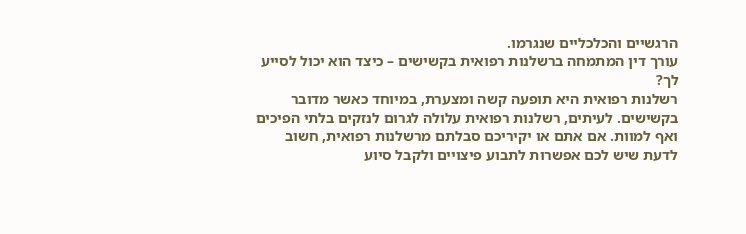הרגשיים והכלכליים שנגרמו.
עורך דין המתמחה ברשלנות רפואית בקשישים – כיצד הוא יכול לסייע לך?
רשלנות רפואית היא תופעה קשה ומצערת, במיוחד כאשר מדובר בקשישים. לעיתים, רשלנות רפואית עלולה לגרום לנזקים בלתי הפיכים ואף למוות. אם אתם או יקיריכם סבלתם מרשלנות רפואית, חשוב לדעת שיש לכם אפשרות לתבוע פיצויים ולקבל סיוע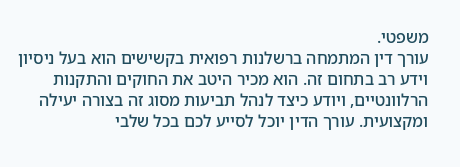משפטי.
עורך דין המתמחה ברשלנות רפואית בקשישים הוא בעל ניסיון וידע רב בתחום זה. הוא מכיר היטב את החוקים והתקנות הרלוונטיים, ויודע כיצד לנהל תביעות מסוג זה בצורה יעילה ומקצועית. עורך הדין יוכל לסייע לכם בכל שלבי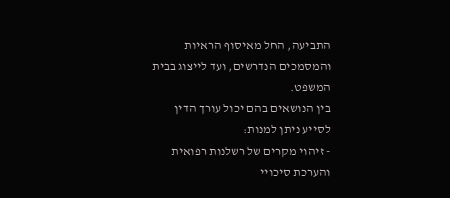התביעה, החל מאיסוף הראיות והמסמכים הנדרשים, ועד לייצוג בבית המשפט.
בין הנושאים בהם יכול עורך הדין לסייע ניתן למנות:
- זיהוי מקרים של רשלנות רפואית והערכת סיכויי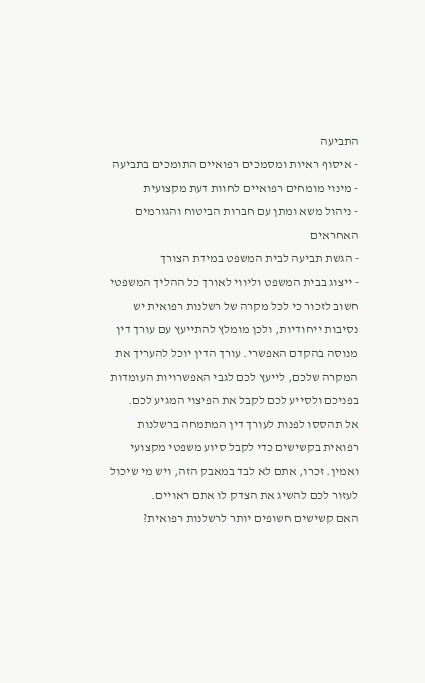התביעה
- איסוף ראיות ומסמכים רפואיים התומכים בתביעה
- מינוי מומחים רפואיים לחוות דעת מקצועית
- ניהול משא ומתן עם חברות הביטוח והגורמים האחראים
- הגשת תביעה לבית המשפט במידת הצורך
- ייצוג בבית המשפט וליווי לאורך כל ההליך המשפטי
חשוב לזכור כי לכל מקרה של רשלנות רפואית יש נסיבות ייחודיות, ולכן מומלץ להתייעץ עם עורך דין מנוסה בהקדם האפשרי. עורך הדין יוכל להעריך את המקרה שלכם, לייעץ לכם לגבי האפשרויות העומדות בפניכם ולסייע לכם לקבל את הפיצוי המגיע לכם.
אל תהססו לפנות לעורך דין המתמחה ברשלנות רפואית בקשישים כדי לקבל סיוע משפטי מקצועי ואמין. זכרו, אתם לא לבד במאבק הזה, ויש מי שיכול לעזור לכם להשיג את הצדק לו אתם ראויים.
האם קשישים חשופים יותר לרשלנות רפואית?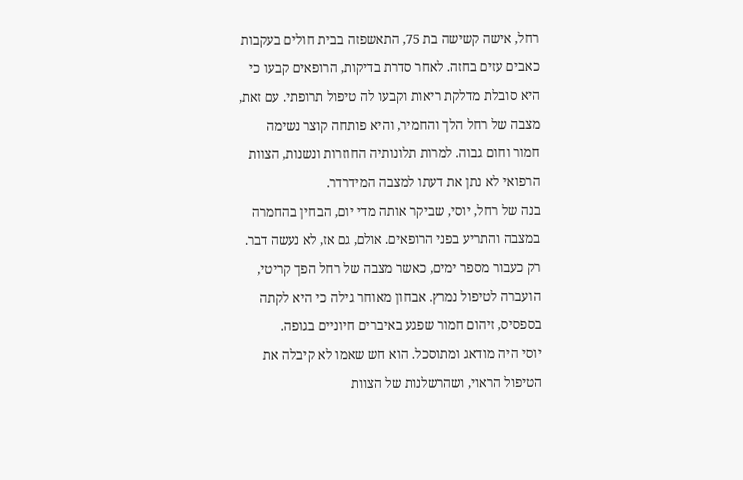רחל, אישה קשישה בת 75, התאשפזה בבית חולים בעקבות כאבים עזים בחזה. לאחר סדרת בדיקות, הרופאים קבעו כי היא סובלת מדלקת ריאות וקבעו לה טיפול תרופתי. עם זאת, מצבה של רחל הלך והחמיר, והיא פותחה קוצר נשימה חמור וחום גבוה. למרות תלונותיה החוזרות ונשנות, הצוות הרפואי לא נתן את דעתו למצבה המידרדר.
בנה של רחל, יוסי, שביקר אותה מדי יום, הבחין בהחמרה במצבה והתריע בפני הרופאים. אולם, גם אז, לא נעשה דבר. רק כעבור מספר ימים, כאשר מצבה של רחל הפך קריטי, הועברה לטיפול נמרץ. אבחון מאוחר גילה כי היא לקתה בספסיס, זיהום חמור שפגע באיברים חיוניים בגופה.
יוסי היה מודאג ומתוסכל. הוא חש שאמו לא קיבלה את הטיפול הראוי, ושהרשלנות של הצוות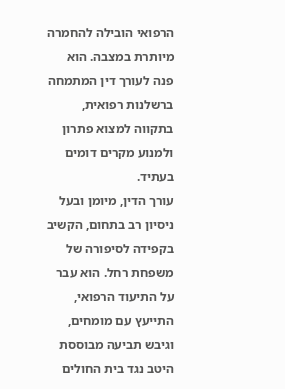הרפואי הובילה להחמרה מיותרת במצבה. הוא פנה לעורך דין המתמחה ברשלנות רפואית, בתקווה למצוא פתרון ולמנוע מקרים דומים בעתיד.
עורך הדין, מיומן ובעל ניסיון רב בתחום, הקשיב בקפידה לסיפורה של משפחת רחל. הוא עבר על התיעוד הרפואי, התייעץ עם מומחים, וגיבש תביעה מבוססת היטב נגד בית החולים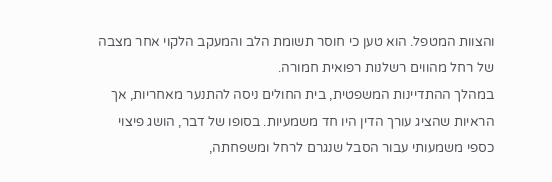והצוות המטפל. הוא טען כי חוסר תשומת הלב והמעקב הלקוי אחר מצבה של רחל מהווים רשלנות רפואית חמורה.
במהלך ההתדיינות המשפטית, בית החולים ניסה להתנער מאחריות, אך הראיות שהציג עורך הדין היו חד משמעיות. בסופו של דבר, הושג פיצוי כספי משמעותי עבור הסבל שנגרם לרחל ומשפחתה,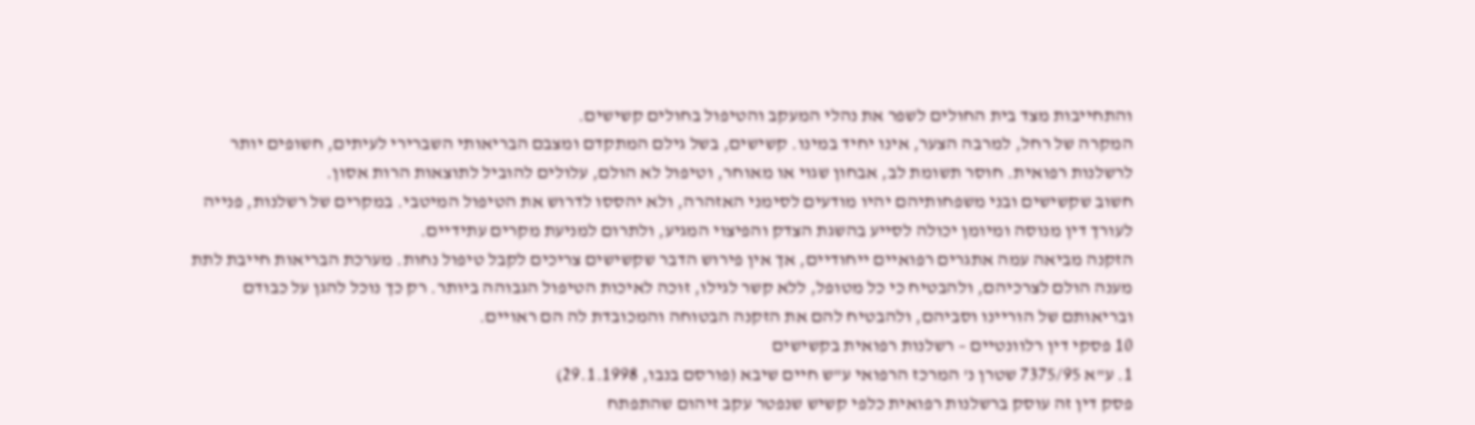והתחייבות מצד בית החולים לשפר את נהלי המעקב והטיפול בחולים קשישים.
המקרה של רחל, למרבה הצער, אינו יחיד במינו. קשישים, בשל גילם המתקדם ומצבם הבריאותי השברירי לעיתים, חשופים יותר לרשלנות רפואית. חוסר תשומת לב, אבחון שגוי או מאוחר, וטיפול לא הולם, עלולים להוביל לתוצאות הרות אסון.
חשוב שקשישים ובני משפחותיהם יהיו מודעים לסימני האזהרה, ולא יהססו לדרוש את הטיפול המיטבי. במקרים של רשלנות, פנייה לעורך דין מנוסה ומיומן יכולה לסייע בהשגת הצדק והפיצוי המגיע, ולתרום למניעת מקרים עתידיים.
הזקנה מביאה עמה אתגרים רפואיים ייחודיים, אך אין פירוש הדבר שקשישים צריכים לקבל טיפול נחות. מערכת הבריאות חייבת לתת מענה הולם לצרכיהם, ולהבטיח כי כל מטופל, ללא קשר לגילו, זוכה לאיכות הטיפול הגבוהה ביותר. רק כך נוכל להגן על כבודם ובריאותם של הוריינו וסביהם, ולהבטיח להם את הזקנה הבטוחה והמכובדת לה הם ראויים.
10 פסקי דין רלוונטיים – רשלנות רפואית בקשישים
1. ע"א 7375/95 שטרן נ' המרכז הרפואי ע"ש חיים שיבא (פורסם בנבו, 29.1.1998)
פסק דין זה עוסק ברשלנות רפואית כלפי קשיש שנפטר עקב זיהום שהתפתח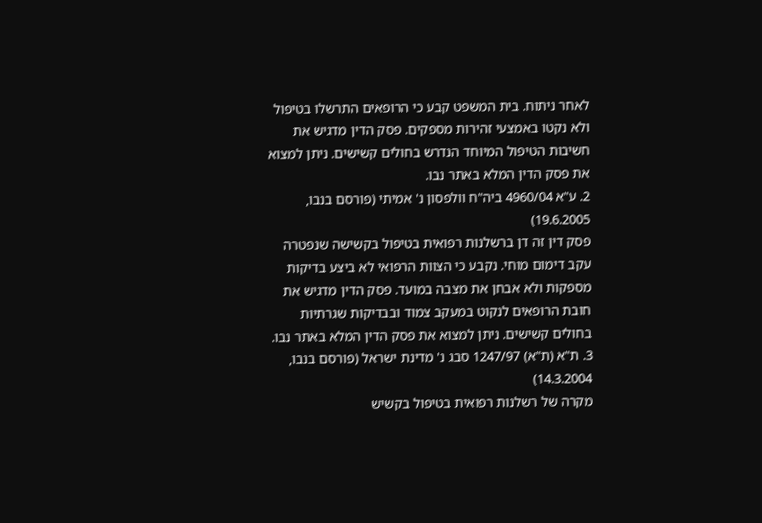לאחר ניתוח. בית המשפט קבע כי הרופאים התרשלו בטיפול ולא נקטו באמצעי זהירות מספקים. פסק הדין מדגיש את חשיבות הטיפול המיוחד הנדרש בחולים קשישים. ניתן למצוא את פסק הדין המלא באתר נבו.
2. ע"א 4960/04 ביה"ח וולפסון נ' אמיתי (פורסם בנבו, 19.6.2005)
פסק דין זה דן ברשלנות רפואית בטיפול בקשישה שנפטרה עקב דימום מוחי. נקבע כי הצוות הרפואי לא ביצע בדיקות מספקות ולא אבחן את מצבה במועד. פסק הדין מדגיש את חובת הרופאים לנקוט במעקב צמוד ובבדיקות שגרתיות בחולים קשישים. ניתן למצוא את פסק הדין המלא באתר נבו.
3. ת"א (ת"א) 1247/97 סבג נ' מדינת ישראל (פורסם בנבו, 14.3.2004)
מקרה של רשלנות רפואית בטיפול בקשיש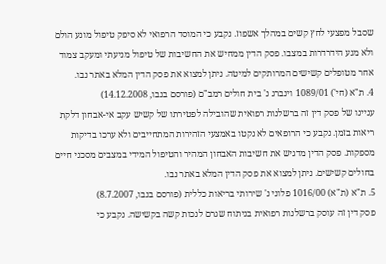שסבל מפצעי לחץ קשים במהלך אשפוז. נקבע כי המוסד הרפואי לא סיפק טיפול מונע הולם ולא מנע הידרדרות במצבו. פסק הדין ממחיש את החשיבות של טיפול מניעתי ומעקב צמוד אחר מטופלים קשישים המרותקים למיטה. ניתן למצוא את פסק הדין המלא באתר נבו.
4. ת"א (חי') 1089/01 וינברג נ' בית חולים רמב"ם (פורסם בנבו, 14.12.2008)
עניינו של פסק דין זה ברשלנות רפואית שהובילה לפטירתו של קשיש עקב אי-אבחון דלקת ריאות בזמן. נקבע כי הרופאים לא נקטו באמצעי הזהירות המתחייבים ולא ערכו בדיקות מספקות. פסק הדין מדגיש את חשיבות האבחון המהיר והטיפול המידי במצבים מסכני חיים בחולים קשישים. ניתן למצוא את פסק הדין המלא באתר נבו.
5. ת"א (ת"א) 1016/00 פלוני נ' שירותי בריאות כללית (פורסם בנבו, 8.7.2007)
פסק דין זה עוסק ברשלנות רפואית בניתוח שגרם לנכות קשה בקשישה. נקבע כי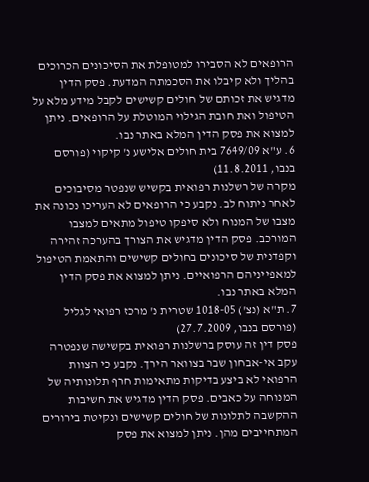הרופאים לא הסבירו למטופלת את הסיכונים הכרוכים בהליך ולא קיבלו את הסכמתה המדעת. פסק הדין מדגיש את זכותם של חולים קשישים לקבל מידע מלא על הטיפול ואת חובת הגילוי המוטלת על הרופאים. ניתן למצוא את פסק הדין המלא באתר נבו.
6. ע"א 7649/09 בית חולים אלישע נ' קיקוי (פורסם בנבו, 11.8.2011)
מקרה של רשלנות רפואית בקשיש שנפטר מסיבוכים לאחר ניתוח לב. נקבע כי הרופאים לא העריכו נכונה את מצבו של המנוח ולא סיפקו טיפול מתאים למצבו המורכב. פסק הדין מדגיש את הצורך בהערכה זהירה וקפדנית של סיכונים בחולים קשישים והתאמת הטיפול למאפייניהם הרפואיים. ניתן למצוא את פסק הדין המלא באתר נבו.
7. ת"א (נצ') 1018-05 שטרית נ' מרכז רפואי לגליל (פורסם בנבו, 27.7.2009)
פסק דין זה עוסק ברשלנות רפואית בקשישה שנפטרה עקב אי-אבחון שבר בצוואר הירך. נקבע כי הצוות הרפואי לא ביצע בדיקות מתאימות חרף תלונותיה של המנוחה על כאבים. פסק הדין מדגיש את חשיבות ההקשבה לתלונות של חולים קשישים ונקיטת בירורים המתחייבים מהן. ניתן למצוא את פסק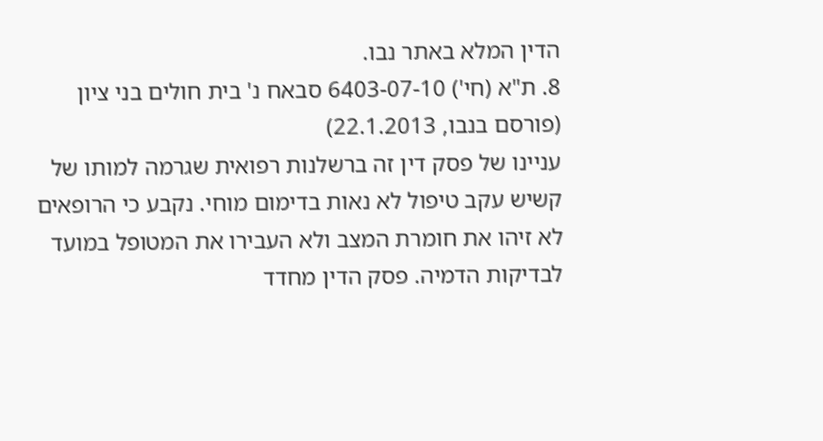הדין המלא באתר נבו.
8. ת"א (חי') 6403-07-10 סבאח נ' בית חולים בני ציון (פורסם בנבו, 22.1.2013)
עניינו של פסק דין זה ברשלנות רפואית שגרמה למותו של קשיש עקב טיפול לא נאות בדימום מוחי. נקבע כי הרופאים לא זיהו את חומרת המצב ולא העבירו את המטופל במועד לבדיקות הדמיה. פסק הדין מחדד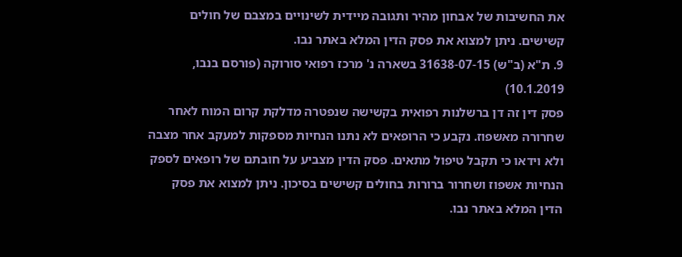את החשיבות של אבחון מהיר ותגובה מיידית לשינויים במצבם של חולים קשישים. ניתן למצוא את פסק הדין המלא באתר נבו.
9. ת"א (ב"ש) 31638-07-15 בשארה נ' מרכז רפואי סורוקה (פורסם בנבו, 10.1.2019)
פסק דין זה דן ברשלנות רפואית בקשישה שנפטרה מדלקת קרום המוח לאחר שחרורה מאשפוז. נקבע כי הרופאים לא נתנו הנחיות מספקות למעקב אחר מצבה ולא וידאו כי תקבל טיפול מתאים. פסק הדין מצביע על חובתם של רופאים לספק הנחיות אשפוז ושחרור ברורות בחולים קשישים בסיכון. ניתן למצוא את פסק הדין המלא באתר נבו.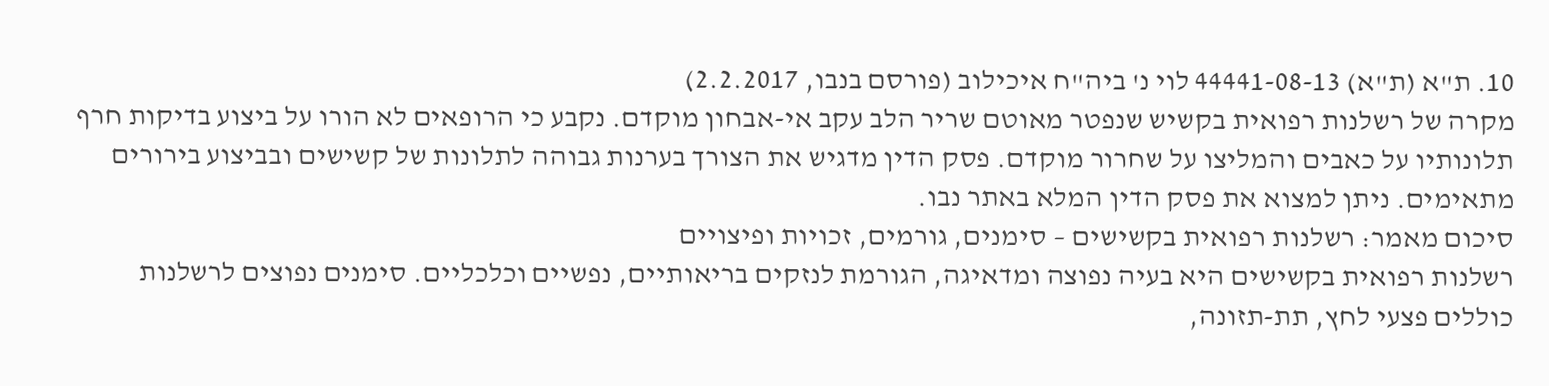10. ת"א (ת"א) 44441-08-13 לוי נ' ביה"ח איכילוב (פורסם בנבו, 2.2.2017)
מקרה של רשלנות רפואית בקשיש שנפטר מאוטם שריר הלב עקב אי-אבחון מוקדם. נקבע כי הרופאים לא הורו על ביצוע בדיקות חרף תלונותיו על כאבים והמליצו על שחרור מוקדם. פסק הדין מדגיש את הצורך בערנות גבוהה לתלונות של קשישים ובביצוע בירורים מתאימים. ניתן למצוא את פסק הדין המלא באתר נבו.
סיכום מאמר: רשלנות רפואית בקשישים – סימנים, גורמים, זכויות ופיצויים
רשלנות רפואית בקשישים היא בעיה נפוצה ומדאיגה, הגורמת לנזקים בריאותיים, נפשיים וכלכליים. סימנים נפוצים לרשלנות כוללים פצעי לחץ, תת-תזונה,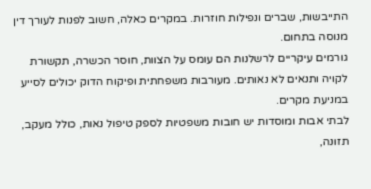התייבשות, שברים ונפילות חוזרות. במקרים כאלה, חשוב לפנות לעורך דין מנוסה בתחום.
גורמים עיקריים לרשלנות הם עומס על הצוות, חוסר הכשרה, תקשורת לקויה ותנאים לא נאותים. מעורבות משפחתית ופיקוח הדוק יכולים לסייע במניעת מקרים.
לבתי אבות ומוסדות יש חובות משפטיות לספק טיפול נאות, כולל מעקב, תזונה,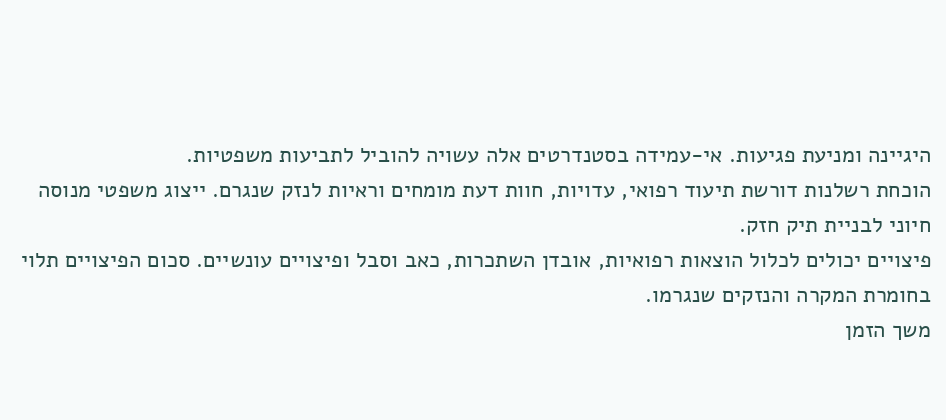היגיינה ומניעת פגיעות. אי-עמידה בסטנדרטים אלה עשויה להוביל לתביעות משפטיות.
הוכחת רשלנות דורשת תיעוד רפואי, עדויות, חוות דעת מומחים וראיות לנזק שנגרם. ייצוג משפטי מנוסה חיוני לבניית תיק חזק.
פיצויים יכולים לכלול הוצאות רפואיות, אובדן השתכרות, כאב וסבל ופיצויים עונשיים. סכום הפיצויים תלוי בחומרת המקרה והנזקים שנגרמו.
משך הזמן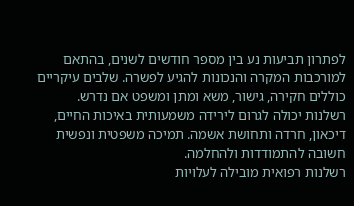לפתרון תביעות נע בין מספר חודשים לשנים, בהתאם למורכבות המקרה והנכונות להגיע לפשרה. שלבים עיקריים כוללים חקירה, גישור, משא ומתן ומשפט אם נדרש.
רשלנות יכולה לגרום לירידה משמעותית באיכות החיים, דיכאון, חרדה ותחושת אשמה. תמיכה משפטית ונפשית חשובה להתמודדות ולהחלמה.
רשלנות רפואית מובילה לעלויות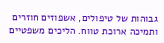גבוהות של טיפולים, אשפוזים חוזרים ותמיכה ארוכת טווח. הליכים משפטיים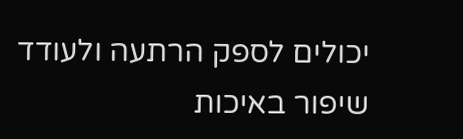יכולים לספק הרתעה ולעודד שיפור באיכות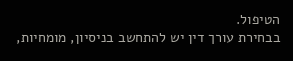הטיפול.
בבחירת עורך דין יש להתחשב בניסיון, מומחיות,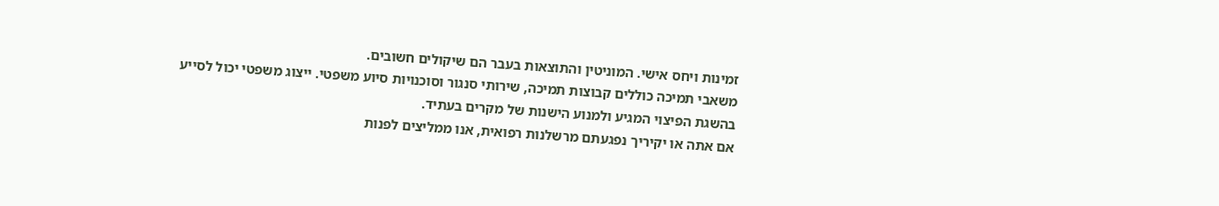זמינות ויחס אישי. המוניטין והתוצאות בעבר הם שיקולים חשובים.
משאבי תמיכה כוללים קבוצות תמיכה, שירותי סנגור וסוכנויות סיוע משפטי. ייצוג משפטי יכול לסייע בהשגת הפיצוי המגיע ולמנוע הישנות של מקרים בעתיד.
אם אתה או יקיריך נפגעתם מרשלנות רפואית, אנו ממליצים לפנות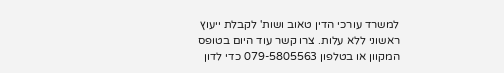למשרד עורכי הדין טאוב ושות' לקבלת ייעוץ ראשוני ללא עלות. צרו קשר עוד היום בטופס המקוון או בטלפון 079-5805563 כדי לדון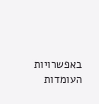באפשרויות העומדות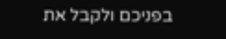בפניכם ולקבל את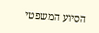הסיוע המשפטי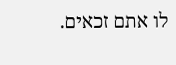לו אתם זכאים.